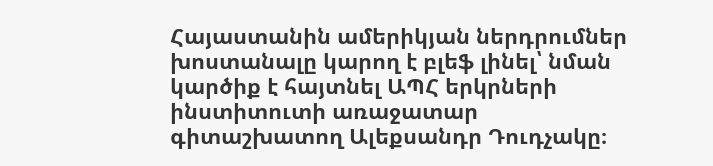Հայաստանին ամերիկյան ներդրումներ խոստանալը կարող է բլեֆ լինել՝ նման կարծիք է հայտնել ԱՊՀ երկրների ինստիտուտի առաջատար գիտաշխատող Ալեքսանդր Դուդչակը։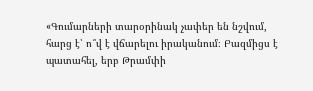«Գումարների տարօրինակ չափեր են նշվում, հարց է՝ ո՞վ է վճարելու իրականում։ Բազմիցս է պատահել, երբ Թրամփի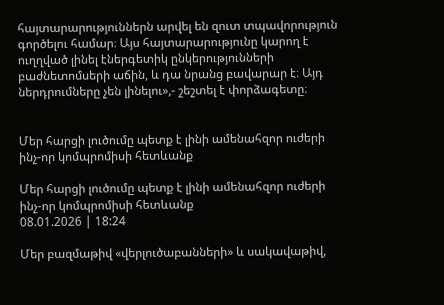հայտարարություններն արվել են զուտ տպավորություն գործելու համար։ Այս հայտարարությունը կարող է ուղղված լինել էներգետիկ ընկերությունների բաժնետոմսերի աճին, և դա նրանց բավարար է։ Այդ ներդրումները չեն լինելու»,- շեշտել է փորձագետը։


Մեր հարցի լուծումը պետք է լինի ամենահզոր ուժերի ինչ-որ կոմպրոմիսի հետևանք

Մեր հարցի լուծումը պետք է լինի ամենահզոր ուժերի ինչ-որ կոմպրոմիսի հետևանք
08.01.2026 | 18:24

Մեր բազմաթիվ «վերլուծաբանների» և սակավաթիվ,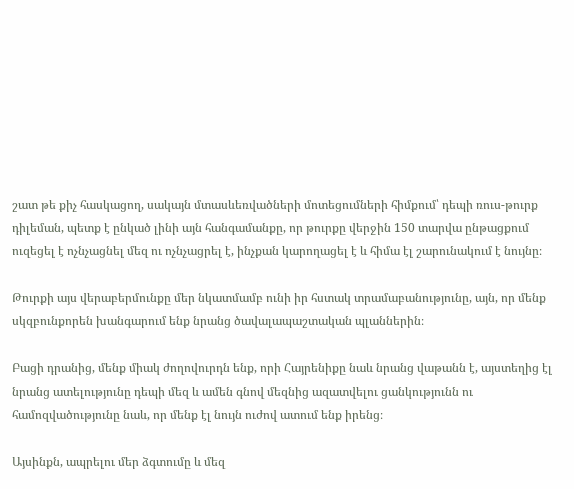շատ թե քիչ հասկացող, սակայն մտասևեռվածների մոտեցումների հիմքում՝ դեպի ռուս-թուրք դիլեման, պետք է ընկած լինի այն հանգամանքը, որ թուրքը վերջին 150 տարվա ընթացքում ուզեցել է ոչնչացնել մեզ ու ոչնչացրել է, ինչքան կարողացել է և հիմա էլ շարունակում է նույնը։

Թուրքի այս վերաբերմունքը մեր նկատմամբ ունի իր հստակ տրամաբանությունը, այն, որ մենք սկզբունքորեն խանգարում ենք նրանց ծավալապաշտական պլաններին։

Բացի դրանից, մենք միակ ժողովուրդն ենք, որի Հայրենիքը նաև նրանց վաթանն է, այստեղից էլ նրանց ատելությունը դեպի մեզ և ամեն գնով մեզնից ազատվելու ցանկությունն ու համոզվածությունը նաև, որ մենք էլ նույն ուժով ատում ենք իրենց։

Այսինքն, ապրելու մեր ձգտումը և մեզ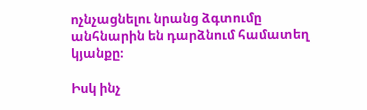ոչնչացնելու նրանց ձգտումը անհնարին են դարձնում համատեղ կյանքը։

Իսկ ինչ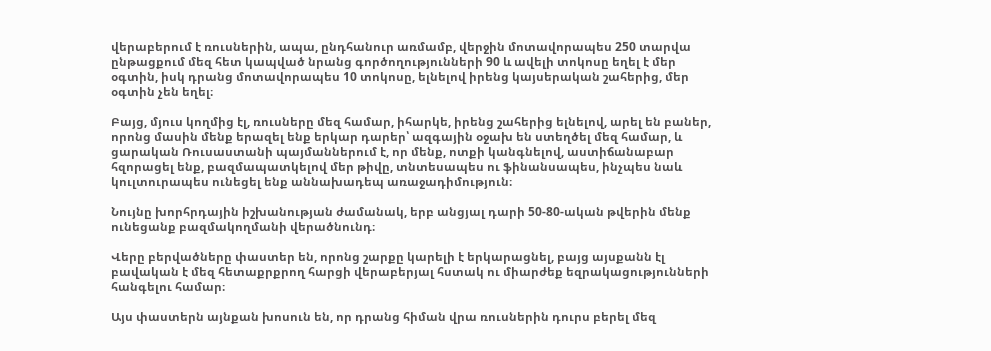վերաբերում է ռուսներին, ապա, ընդհանուր առմամբ, վերջին մոտավորապես 250 տարվա ընթացքում մեզ հետ կապված նրանց գործողությունների 90 և ավելի տոկոսը եղել է մեր օգտին, իսկ դրանց մոտավորապես 10 տոկոսը, ելնելով իրենց կայսերական շահերից, մեր օգտին չեն եղել։

Բայց, մյուս կողմից էլ, ռուսները մեզ համար, իհարկե, իրենց շահերից ելնելով, արել են բաներ, որոնց մասին մենք երազել ենք երկար դարեր՝ ազգային օջախ են ստեղծել մեզ համար, և ցարական Ռուսաստանի պայմաններում է, որ մենք, ոտքի կանգնելով, աստիճանաբար հզորացել ենք, բազմապատկելով մեր թիվը, տնտեսապես ու ֆինանսապես, ինչպես նաև կուլտուրապես ունեցել ենք աննախադեպ առաջադիմություն։

Նույնը խորհրդային իշխանության ժամանակ, երբ անցյալ դարի 50-80-ական թվերին մենք ունեցանք բազմակողմանի վերածնունդ։

Վերը բերվածները փաստեր են, որոնց շարքը կարելի է երկարացնել, բայց այսքանն էլ բավական է մեզ հետաքրքրող հարցի վերաբերյալ հստակ ու միարժեք եզրակացությունների հանգելու համար։

Այս փաստերն այնքան խոսուն են, որ դրանց հիման վրա ռուսներին դուրս բերել մեզ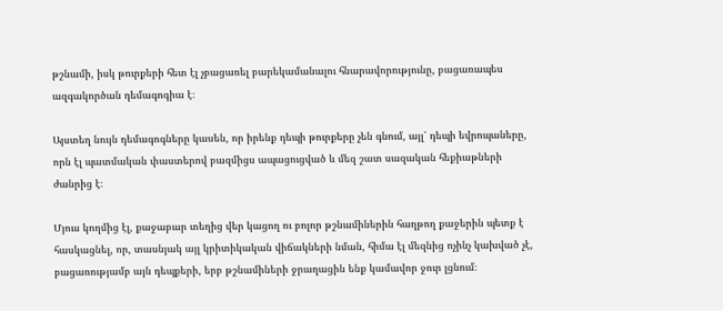թշնամի, իսկ թուրքերի հետ էլ չբացառել բարեկամանալու հնարավորությունը, բացառապես ազգակործան դեմագոգիա է։

Այստեղ նույն դեմագոգները կասեն, որ իրենք դեպի թուրքերը չեն գնում, այլ՝ դեպի եվրոպաները, որն էլ պատմական փաստերով բազմիցս ապացուցված և մեզ շատ սազական հեքիաթների ժանրից է։

Մյուս կողմից էլ, քաջաբար տեղից վեր կացող ու բոլոր թշնամիներին հաղթող քաջերին պետք է հասկացնել, որ, տասնյակ այլ կրիտիկական վիճակների նման, հիմա էլ մեզնից ոչինչ կախված չէ, բացառությամբ այն դեպքերի, երբ թշնամիների ջրաղացին ենք կամավոր ջուր լցնում։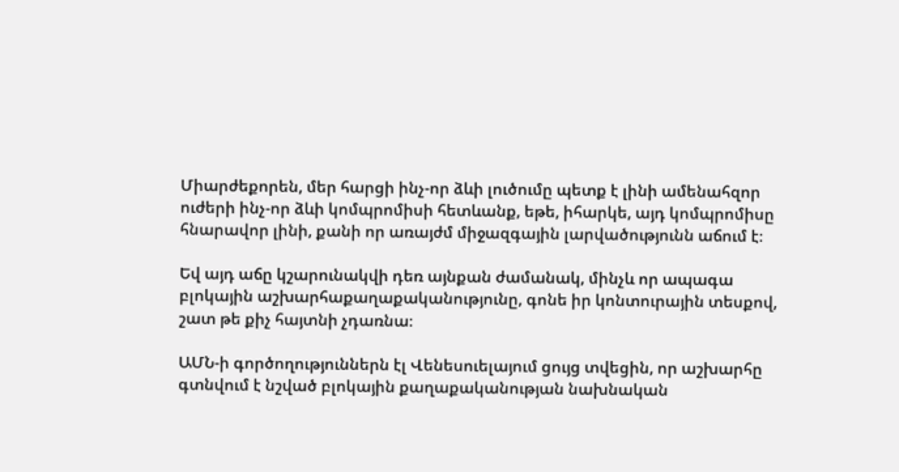Միարժեքորեն, մեր հարցի ինչ-որ ձևի լուծումը պետք է լինի ամենահզոր ուժերի ինչ-որ ձևի կոմպրոմիսի հետևանք, եթե, իհարկե, այդ կոմպրոմիսը հնարավոր լինի, քանի որ առայժմ միջազգային լարվածությունն աճում է։

Եվ այդ աճը կշարունակվի դեռ այնքան ժամանակ, մինչև որ ապագա բլոկային աշխարհաքաղաքականությունը, գոնե իր կոնտուրային տեսքով, շատ թե քիչ հայտնի չդառնա։

ԱՄՆ-ի գործողություններն էլ Վենեսուելայում ցույց տվեցին, որ աշխարհը գտնվում է նշված բլոկային քաղաքականության նախնական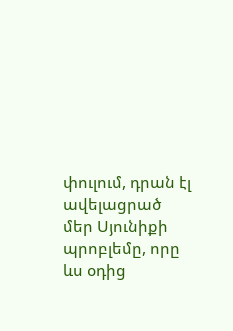փուլում, դրան էլ ավելացրած մեր Սյունիքի պրոբլեմը, որը ևս օդից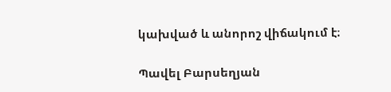կախված և անորոշ վիճակում է։

Պավել Բարսեղյան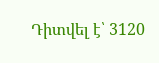Դիտվել է՝ 3120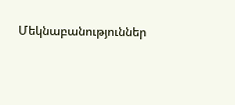Մեկնաբանություններ